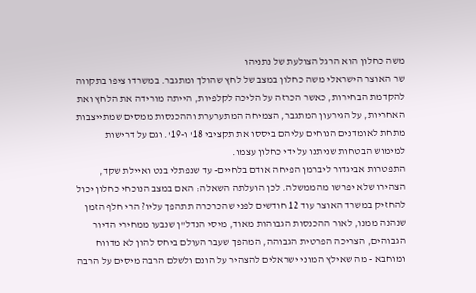משה כחלון הוא הרגל הצולעת של נתניהו
שר האוצר הישראלי משה כחלון במצב של לחץ שהולך ומתגבר. במשרדו ציפו בתקווה להקדמת הבחירות, כאשר הכרזה על הליכה לקלפיות, הייתה מורידה את הלחץ ואת האחריות, על הגירעון המתגבר, הצמיחה המתערערת וההכנסות ממסים שמתייצבות מתחת לאומדנים הנוחים עליהם ביססו את תקציבי 18' ו-19'. וגם על דרישות למימוש הבטחות שניתנו על ידי כחלון עצמו.
התפטרות אביגדור ליברמן הפיחה אודם בלחיים- עד שנפתלי בנט ואיילת שקד, הצהירו שלא יפרשו מהממשלה. לכן הועלתה השאלה: האם במצב הנוכחי כחלון יכול להחזיק במשרד האוצר עוד 12 חודשים לפני שהכרכרה תתהפך עליו? הרי חלף הזמן שנהנה ממנו, לאור ההכנסות הגבוהות מאוד, מיסי הנדל"ן שנבעו ממחירי הדיור הגבוהים, הצריכה הפרטית הגבוהה, המהפך שעבר העולם ביחס להון לא מדווח ומוחבא - מה שאילץ המוני ישראלים להצהיר על הונם ולשלם הרבה מיסים על הרבה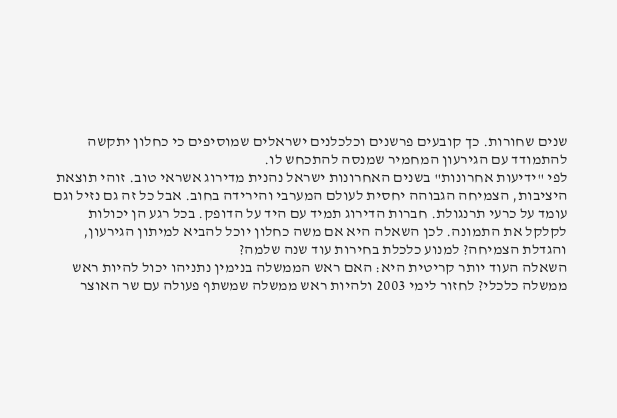שנים שחורות. כך קובעים פרשנים וכלכלנים ישראלים שמוסיפים כי כחלון יתקשה להתמודד עם הגירעון המחמיר שמנסה להתכחש לו.
לפי "ידיעות אחרונות" בשנים האחרונות ישראל נהנית מדירוג אשראי טוב. זוהי תוצאת היציבות, הצמיחה הגבוהה יחסית לעולם המערבי והירידה בחוב. אבל כל זה גם נזיל וגם עומד על כרעי תרנגולת. חברות הדירוג תמיד עם היד על הדופק. בכל רגע הן יכולות לקלקל את התמונה. לכן השאלה היא אם משה כחלון יוכל להביא למיתון הגירעון, והגדלת הצמיחה? למנוע כלכלת בחירות עוד שנה שלמה?
השאלה העוד יותר קריטית היא: האם ראש הממשלה בנימין נתניהו יכול להיות ראש ממשלה כלכלי? לחזור לימי 2003 ולהיות ראש ממשלה שמשתף פעולה עם שר האוצר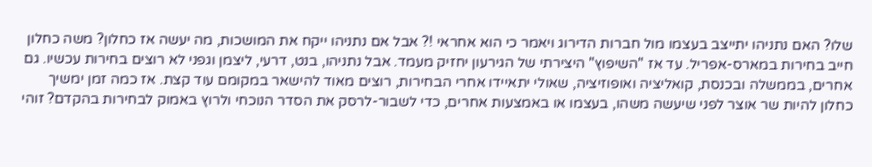שלו? האם נתניהו יתייצב בעצמו מול חברות הדירוג ויאמר כי הוא אחראי !? אבל אם נתניהו ייקח את המושכות, מה יעשה אז כחלון? משה כחלון חייב בחירות במארס-אפריל. עד אז "השיפוץ" היצירתי של הגירעון יחזיק מעמד. אבל נתניהו, בנט, דרעי, ליצמן וגפני לא רוצים בחירות עכשיו. גם אחרים, בממשלה ובכנסת, קואליציה ואופוזיציה, שאולי יתאיידו אחרי הבחירות, רוצים מאוד להישאר במקומם עוד קצת. אז כמה זמן ימשיך כחלון להיות שר אוצר לפני שיעשה משהו, בעצמו או באמצעות אחרים, כדי לשבור-לרסק את הסדר הנוכחי ולרוץ באמוק לבחירות בהקדם? זוהי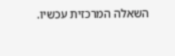השאלה המרכזית עכשיו.